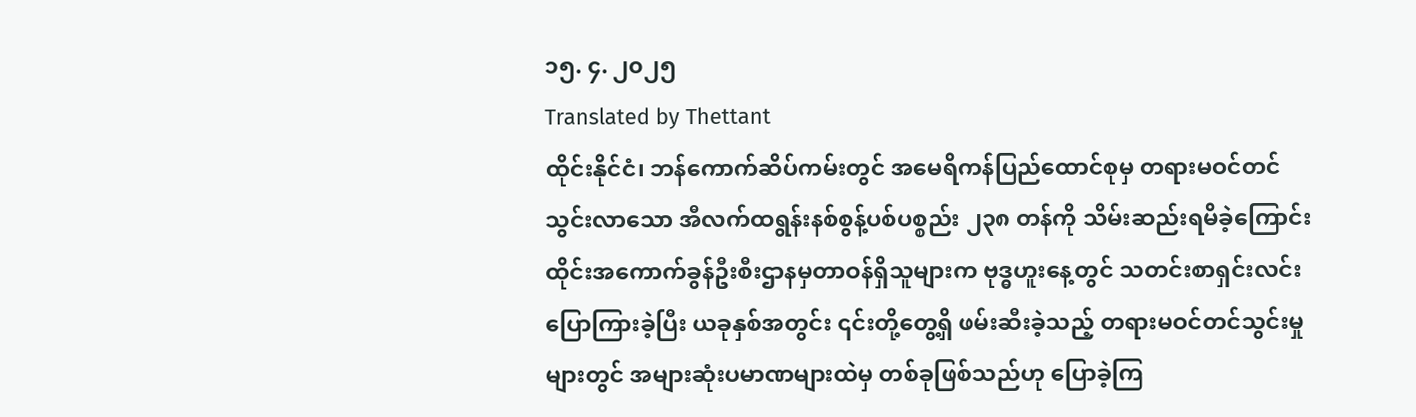၁၅. ၄. ၂၀၂၅
Translated by Thettant
ထိုင်းနိုင်ငံ၊ ဘန်ကောက်ဆိပ်ကမ်းတွင် အမေရိကန်ပြည်ထောင်စုမှ တရားမဝင်တင်သွင်းလာသော အီလက်ထရွန်းနစ်စွန့်ပစ်ပစ္စည်း ၂၃၈ တန်ကို သိမ်းဆည်းရမိခဲ့ကြောင်း ထိုင်းအကောက်ခွန်ဦးစီးဌာနမှတာဝန်ရှိသူများက ဗုဒ္ဓဟူးနေ့တွင် သတင်းစာရှင်းလင်း ပြောကြားခဲ့ပြီး ယခုနှစ်အတွင်း ၎င်းတို့တွေ့ရှိ ဖမ်းဆီးခဲ့သည့် တရားမဝင်တင်သွင်းမှုများတွင် အများဆုံးပမာဏများထဲမှ တစ်ခုဖြစ်သည်ဟု ပြောခဲ့ကြ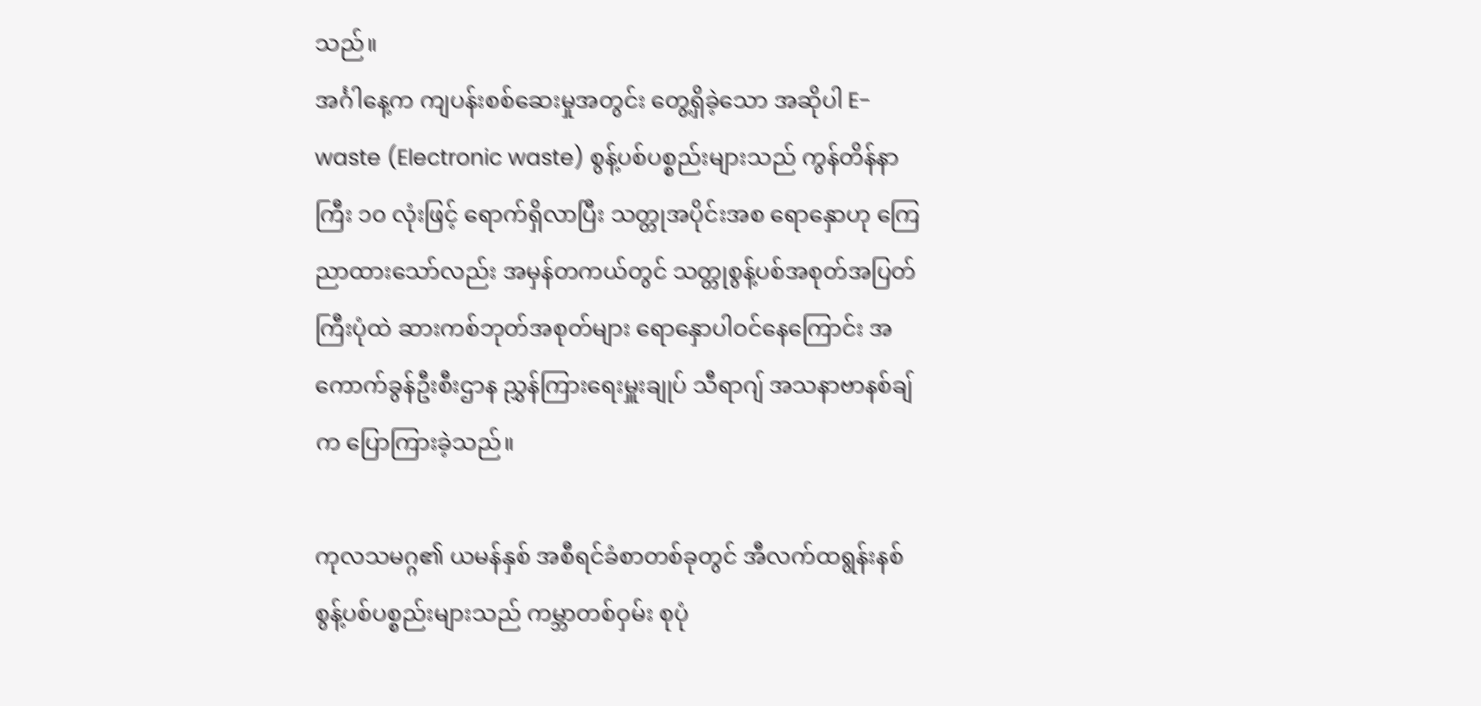သည်။
အင်္ဂါနေ့က ကျပန်းစစ်ဆေးမှုအတွင်း တွေ့ရှိခဲ့သော အဆိုပါ E-waste (Electronic waste) စွန့်ပစ်ပစ္စည်းများသည် ကွန်တိန်နာကြီး ၁၀ လုံးဖြင့် ရောက်ရှိလာပြီး သတ္တုအပိုင်းအစ ရောနှောဟု ကြေညာထားသော်လည်း အမှန်တကယ်တွင် သတ္တုစွန့်ပစ်အစုတ်အပြတ်ကြီးပုံထဲ ဆားကစ်ဘုတ်အစုတ်များ ရောနှောပါဝင်နေကြောင်း အကောက်ခွန်ဦးစီးဌာန ညွှန်ကြားရေးမှူးချုပ် သီရာဂျ် အသနာဗာနစ်ချ်က ပြောကြားခဲ့သည်။

ကုလသမဂ္ဂ၏ ယမန်နှစ် အစီရင်ခံစာတစ်ခုတွင် အီလက်ထရွန်းနစ်စွန့်ပစ်ပစ္စည်းများသည် ကမ္ဘာတစ်ဝှမ်း စုပုံ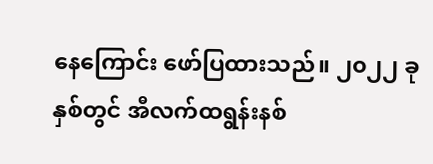နေကြောင်း ဖော်ပြထားသည်။ ၂၀၂၂ ခုနှစ်တွင် အီလက်ထရွန်းနစ်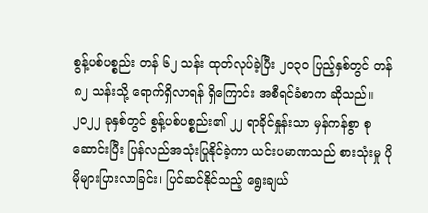စွန့်ပစ်ပစ္စည်း တန် ၆၂ သန်း ထုတ်လုပ်ခဲ့ပြီး ၂၀၃၀ ပြည့်နှစ်တွင် တန် ၈၂ သန်းသို့ ရောက်ရှိလာရန် ရှိကြောင်း အစီရင်ခံစာက ဆိုသည်။ ၂၀၂၂ ခုနှစ်တွင် စွန့်ပစ်ပစ္စည်း၏ ၂၂ ရာခိုင်နှုန်းသာ မှန်ကန်စွာ စုဆောင်းပြီး ပြန်လည်အသုံးပြုနိုင်ခဲ့ကာ ယင်းပမာဏသည် စားသုံးမှု ပိုမိုများပြားလာခြင်း၊ ပြင်ဆင်နိုင်သည့် ရွေးချယ်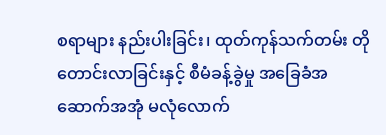စရာများ နည်းပါးခြင်း၊ ထုတ်ကုန်သက်တမ်း တိုတောင်းလာခြင်းနှင့် စီမံခန့်ခွဲမှု အခြေခံအဆောက်အအုံ မလုံလောက်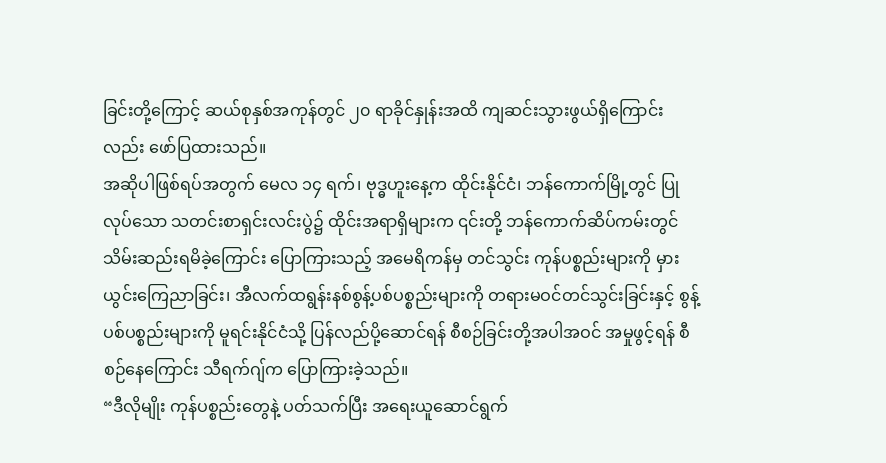ခြင်းတို့ကြောင့် ဆယ်စုနှစ်အကုန်တွင် ၂၀ ရာခိုင်နှုန်းအထိ ကျဆင်းသွားဖွယ်ရှိကြောင်းလည်း ဖော်ပြထားသည်။
အဆိုပါဖြစ်ရပ်အတွက် မေလ ၁၄ ရက်၊ ဗုဒ္ဓဟူးနေ့က ထိုင်းနိုင်ငံ၊ ဘန်ကောက်မြို့တွင် ပြုလုပ်သော သတင်းစာရှင်းလင်းပွဲ၌ ထိုင်းအရာရှိများက ၎င်းတို့ ဘန်ကောက်ဆိပ်ကမ်းတွင် သိမ်းဆည်းရမိခဲ့ကြောင်း ပြောကြားသည့် အမေရိကန်မှ တင်သွင်း ကုန်ပစ္စည်းများကို မှားယွင်းကြေညာခြင်း၊ အီလက်ထရွန်းနစ်စွန့်ပစ်ပစ္စည်းများကို တရားမဝင်တင်သွင်းခြင်းနှင့် စွန့်ပစ်ပစ္စည်းများကို မူရင်းနိုင်ငံသို့ ပြန်လည်ပို့ဆောင်ရန် စီစဉ်ခြင်းတို့အပါအဝင် အမှုဖွင့်ရန် စီစဉ်နေကြောင်း သီရက်ဂျ်က ပြောကြားခဲ့သည်။
“ဒီလိုမျိုး ကုန်ပစ္စည်းတွေနဲ့ ပတ်သက်ပြီး အရေးယူဆောင်ရွက်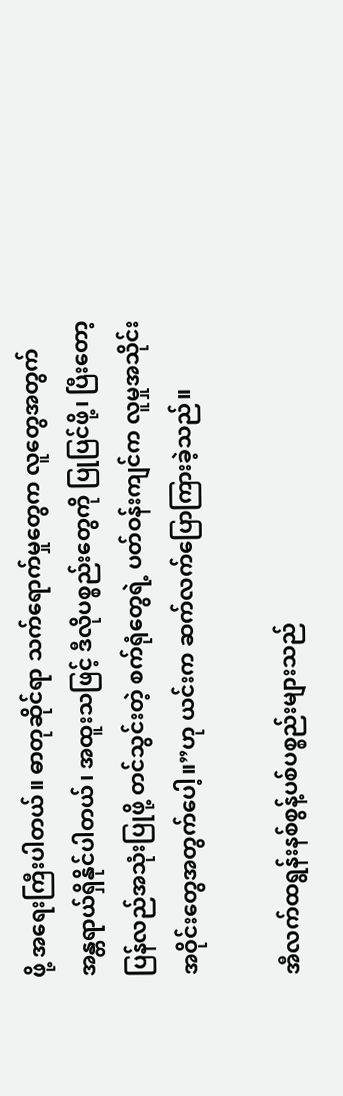ဖို့ အရေးကြီးပါတယ်။ ဓာတုဆိုင်ရာ သက်ရောက်မှုတွေက လူတွေအတွက် အန္တရာယ်ရှိနိုင်ပါတယ်၊ အထူးသဖြင့် ဒီလိုပစ္စည်းတွေကို ပြုပြင်ဖို့၊ ပြီးတော့ ပြန်လည်အသုံးပြုဖို့ တင်သွင်းတဲ့ စက်ရုံတွေရဲ့ ပတ်ဝန်းကျင်က လူမှုအသိုင်းအဝိုင်းတွေအတွက်ပေါ့။”ဟု ယင်းက ဆက်လက်ပြောကြားခဲ့သည်။

အီလက်ထရွန်းနစ်စွန့်ပစ်ပစ္စည်းများသည်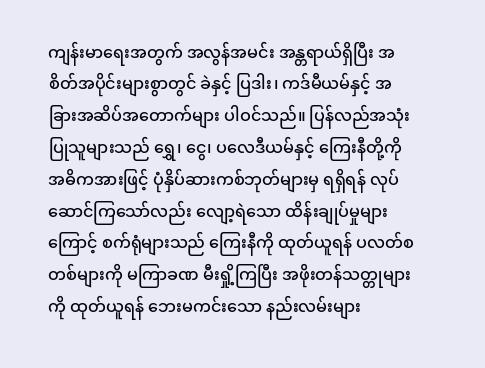ကျန်းမာရေးအတွက် အလွန်အမင်း အန္တရာယ်ရှိပြီး အစိတ်အပိုင်းများစွာတွင် ခဲနှင့် ပြဒါး၊ ကဒ်မီယမ်နှင့် အခြားအဆိပ်အတောက်များ ပါဝင်သည်။ ပြန်လည်အသုံးပြုသူများသည် ရွှေ၊ ငွေ၊ ပလေဒီယမ်နှင့် ကြေးနီတို့ကို အဓိကအားဖြင့် ပုံနှိပ်ဆားကစ်ဘုတ်များမှ ရရှိရန် လုပ်ဆောင်ကြသော်လည်း လျော့ရဲသော ထိန်းချုပ်မှုများကြောင့် စက်ရုံများသည် ကြေးနီကို ထုတ်ယူရန် ပလတ်စတစ်များကို မကြာခဏ မီးရှို့ကြပြီး အဖိုးတန်သတ္တုများကို ထုတ်ယူရန် ဘေးမကင်းသော နည်းလမ်းများ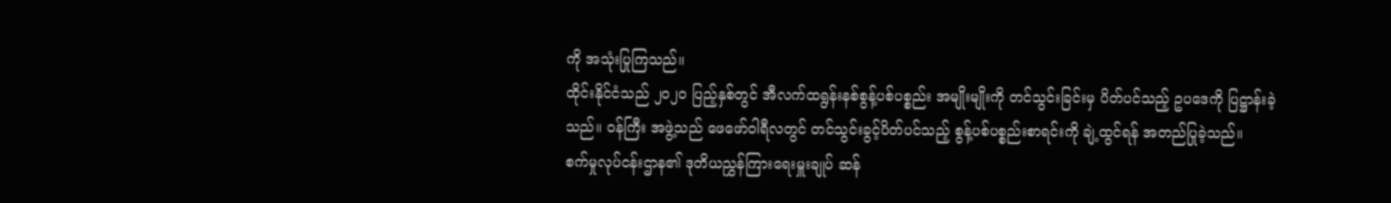ကို အသုံးပြုကြသည်။
ထိုင်းနိုင်ငံသည် ၂၀၂၀ ပြည့်နှစ်တွင် အီလက်ထရွန်းနစ်စွန့်ပစ်ပစ္စည်း အမျိုးမျိုးကို တင်သွင်းခြင်းမှ ပိတ်ပင်သည့် ဥပဒေကို ပြဋ္ဌာန်းခဲ့သည်။ ဝန်ကြီး အဖွဲ့သည် ဖေဖော်ဝါရီလတွင် တင်သွင်းခွင့်ပိတ်ပင်သည့် စွန့်ပစ်ပစ္စည်းစာရင်းကို ချဲ့ထွင်ရန် အတည်ပြုခဲ့သည်။
စက်မှုလုပ်ငန်းဌာန၏ ဒုတိယညွှန်ကြားရေးမှူးချုပ် ဆန်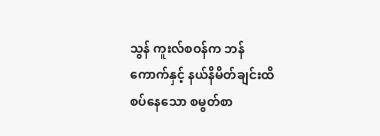သွန် ကူးလ်စဝန်က ဘန်ကောက်နှင့် နယ်နိမိတ်ချင်းထိစပ်နေသော စမွတ်စာ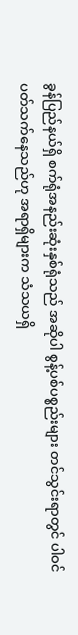ခွန်ပြည်နယ်ရှိ စက်ရုံအနည်းဆုံးနှစ်ရုံသည် အဆိုပါ စွန့်ပစ်ပစ္စည်းများ တင်သွင်းရာတွင် ပါဝင်ပတ်သက်နေသည်ဟု အရာရှိများက သံသယရှိ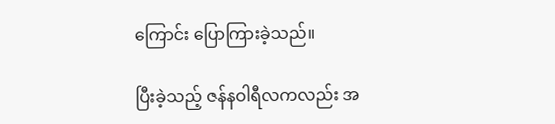ကြောင်း ပြောကြားခဲ့သည်။

ပြီးခဲ့သည့် ဇန်နဝါရီလကလည်း အ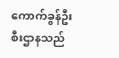ကောက်ခွန်ဦးစီးဌာနသည်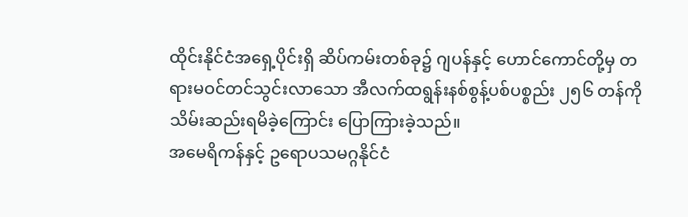ထိုင်းနိုင်ငံအရှေ့ပိုင်းရှိ ဆိပ်ကမ်းတစ်ခု၌ ဂျပန်နှင့် ဟောင်ကောင်တို့မှ တရားမဝင်တင်သွင်းလာသော အီလက်ထရွန်းနစ်စွန့်ပစ်ပစ္စည်း ၂၅၆ တန်ကို သိမ်းဆည်းရမိခဲ့ကြောင်း ပြောကြားခဲ့သည်။
အမေရိကန်နှင့် ဥရောပသမဂ္ဂနိုင်ငံ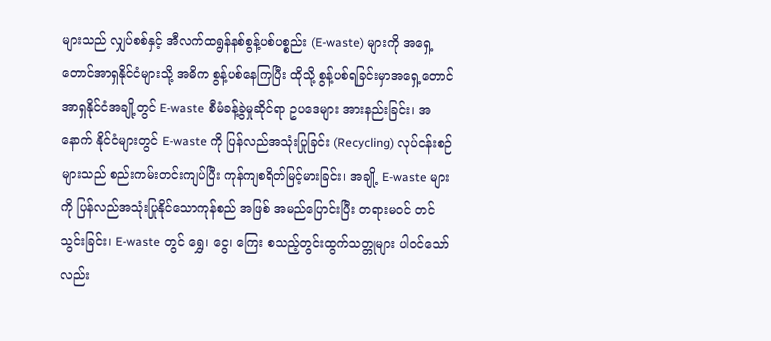များသည် လျှပ်စစ်နှင့် အီလက်ထရွန်နစ်စွန့်ပစ်ပစ္စည်း (E-waste) များကို အရှေ့တောင်အာရှနိုင်ငံများသို့ အဓိက စွန့်ပစ်နေကြပြီး ထိုသို့ စွန့်ပစ်ရခြင်းမှာအရှေ့တောင်အာရှနိုင်ငံအချို့တွင် E-waste စီမံခန့်ခွဲမှုဆိုင်ရာ ဥပဒေများ အားနည်းခြင်း၊ အနောက် နိုင်ငံများတွင် E-waste ကို ပြန်လည်အသုံးပြုခြင်း (Recycling) လုပ်ငန်းစဉ်များသည် စည်းကမ်းတင်းကျပ်ပြီး ကုန်ကျစရိတ်မြင့်မားခြင်း၊ အချို့ E-waste များကို ပြန်လည်အသုံးပြုနိုင်သောကုန်စည် အဖြစ် အမည်ပြောင်းပြီး တရားမဝင် တင်သွင်းခြင်း၊ E-waste တွင် ရွှေ၊ ငွေ၊ ကြေး စသည့်တွင်းထွက်သတ္တုများ ပါဝင်သော်လည်း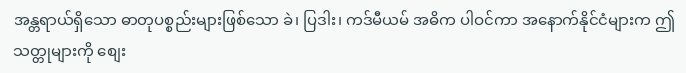အန္တရာယ်ရှိသော ဓာတုပစ္စည်းများဖြစ်သော ခဲ၊ ပြဒါး၊ ကဒ်မီယမ် အဓိက ပါဝင်ကာ အနောက်နိုင်ငံများက ဤသတ္တုများကို စျေး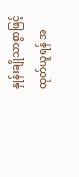နှုန်းချိုသာစွာဖြင့် ထုတ်ယူရန် အ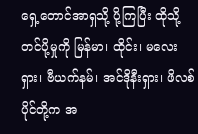ရှေ့တောင်အာရှသို့ ပို့ကြပြီး ထိုသို့တင်ပို့မှုကို မြန်မာ၊ ထိုင်း၊ မလေးရှား၊ ဗီယက်နမ်၊ အင်ဒိုနီးရှား၊ ဖိလစ်ပိုင်တို့က အ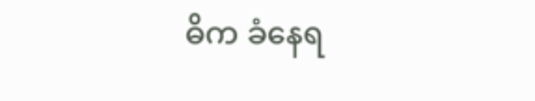ဓိက ခံနေရ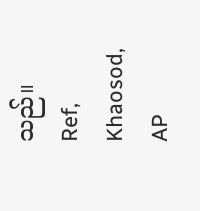သည်။
Ref, Khaosod, AP